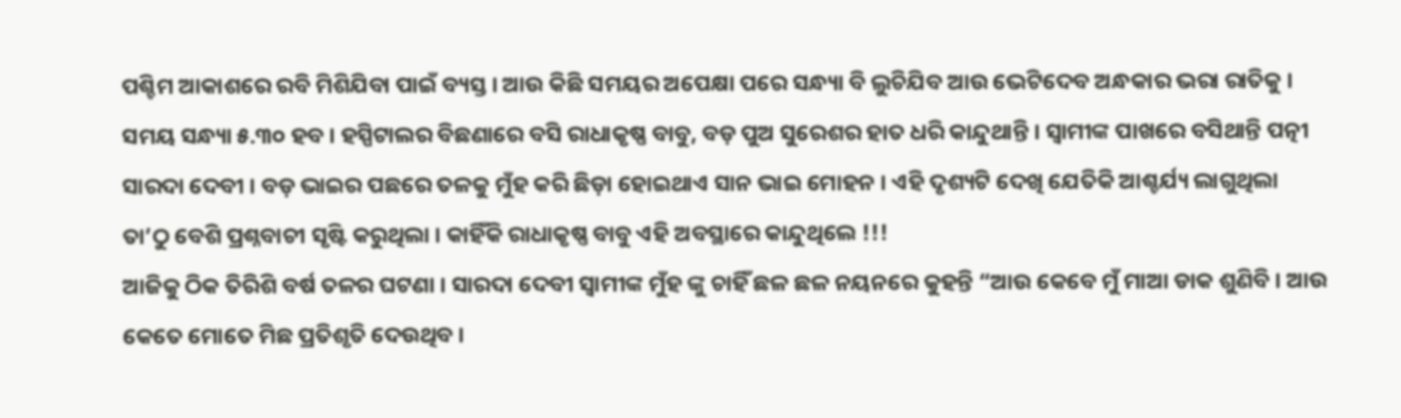ପଶ୍ଚିମ ଆକାଶରେ ରବି ମିଶିଯିବା ପାଇଁ ବ୍ୟସ୍ତ । ଆଉ କିଛି ସମୟର ଅପେକ୍ଷା ପରେ ସନ୍ଧ୍ୟା ବି ଲୁଚିଯିବ ଆଉ ଭେଟିଦେବ ଅନ୍ଧକାର ଭରା ରାତିକୁ । ସମୟ ସନ୍ଧ୍ୟା ୫.୩୦ ହବ । ହସ୍ପିଟାଲର ବିଛଣାରେ ବସି ରାଧାକୃଷ୍ଣ ବାବୁ, ବଡ଼ ପୁଅ ସୁରେଶର ହାତ ଧରି କାନ୍ଦୁଥାନ୍ତି । ସ୍ଵାମୀଙ୍କ ପାଖରେ ବସିଥାନ୍ତି ପତ୍ନୀ ସାରଦା ଦେବୀ । ବଡ଼ ଭାଇର ପଛରେ ତଳକୁ ମୁଁହ କରି ଛିଡ଼ା ହୋଇଥାଏ ସାନ ଭାଇ ମୋହନ । ଏହି ଦୃଶ୍ୟଟି ଦେଖି ଯେତିକି ଆଶ୍ଚର୍ଯ୍ୟ ଲାଗୁଥିଲା ତା’ଠୁ ବେଶି ପ୍ରଶ୍ନବାଚୀ ସୃଷ୍ଟି କରୁଥିଲା । କାହିଁକି ରାଧାକୃଷ୍ଣ ବାବୁ ଏହି ଅବସ୍ଥାରେ କାନ୍ଦୁଥିଲେ !!!
ଆଜିକୁ ଠିକ ତିରିଶି ବର୍ଷ ତଳର ଘଟଣା । ସାରଦା ଦେବୀ ସ୍ଵାମୀଙ୍କ ମୁଁହ ଙ୍କୁ ଚାହିଁ ଛଳ ଛଳ ନୟନରେ କୁହନ୍ତି “ଆଉ କେବେ ମୁଁ ମାଆ ଡାକ ଶୁଣିବି । ଆଉ କେତେ ମୋତେ ମିଛ ପ୍ରତିଶୃତି ଦେଉଥିବ ।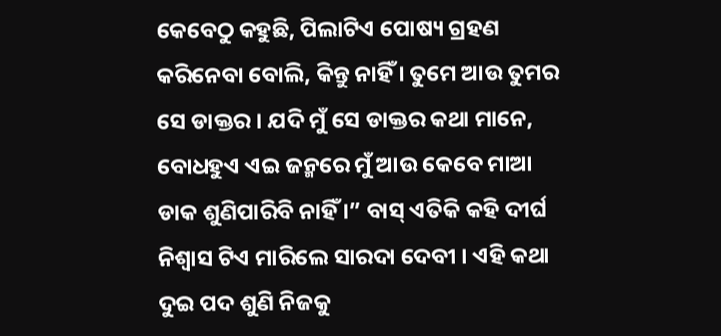କେବେଠୁ କହୁଛି, ପିଲାଟିଏ ପୋଷ୍ୟ ଗ୍ରହଣ କରିନେବା ବୋଲି, କିନ୍ତୁ ନାହିଁ । ତୁମେ ଆଉ ତୁମର ସେ ଡାକ୍ତର । ଯଦି ମୁଁ ସେ ଡାକ୍ତର କଥା ମାନେ, ବୋଧହୁଏ ଏଇ ଜନ୍ମରେ ମୁଁ ଆଉ କେବେ ମାଆ ଡାକ ଶୁଣିପାରିବି ନାହିଁ ।” ବାସ୍ ଏତିକି କହି ଦୀର୍ଘ ନିଶ୍ଵାସ ଟିଏ ମାରିଲେ ସାରଦା ଦେବୀ । ଏହି କଥା ଦୁଇ ପଦ ଶୁଣି ନିଜକୁ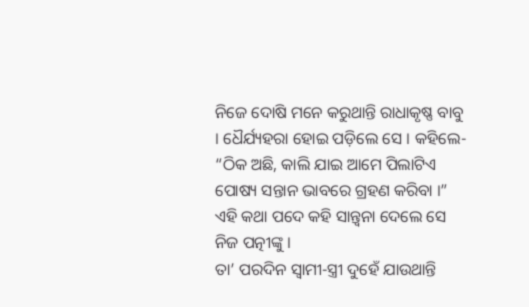ନିଜେ ଦୋଷି ମନେ କରୁଥାନ୍ତି ରାଧାକୃଷ୍ଣ ବାବୁ । ଧୈର୍ଯ୍ୟହରା ହୋଇ ପଡ଼ିଲେ ସେ । କହିଲେ- “ଠିକ ଅଛି, କାଲି ଯାଇ ଆମେ ପିଲାଟିଏ ପୋଷ୍ୟ ସନ୍ତାନ ଭାବରେ ଗ୍ରହଣ କରିବା ।” ଏହି କଥା ପଦେ କହି ସାନ୍ତ୍ୱନା ଦେଲେ ସେ ନିଜ ପତ୍ନୀଙ୍କୁ ।
ତା’ ପରଦିନ ସ୍ଵାମୀ-ସ୍ତ୍ରୀ ଦୁହେଁ ଯାଉଥାନ୍ତି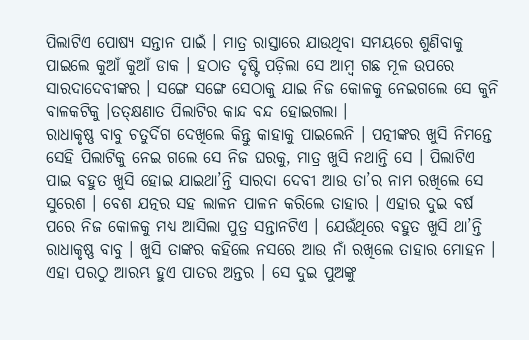ପିଲାଟିଏ ପୋଷ୍ୟ ସନ୍ତାନ ପାଇଁ । ମାତ୍ର ରାସ୍ତାରେ ଯାଉଥିବା ସମୟରେ ଶୁଣିବାକୁ ପାଇଲେ କୁଆଁ କୁଆଁ ଡାକ । ହଠାତ ଦୃଷ୍ଟି ପଡ଼ିଲା ସେ ଆମ୍ବ ଗଛ ମୂଳ ଉପରେ ସାରଦାଦେବୀଙ୍କର । ସଙ୍ଗେ ସଙ୍ଗେ ସେଠାକୁ ଯାଇ ନିଜ କୋଳକୁ ନେଇଗଲେ ସେ କୁନି ବାଳକଟିକୁ ।ତତ୍କ୍ଷଣାତ ପିଲାଟିର କାନ୍ଦ ବନ୍ଦ ହୋଇଗଲା ।
ରାଧାକୃଷ୍ଣ ବାବୁ ଚତୁର୍ଦିଗ ଦେଖିଲେ କିନ୍ତୁ କାହାକୁ ପାଇଲେନି । ପତ୍ନୀଙ୍କର ଖୁସି ନିମନ୍ତେ ସେହି ପିଲାଟିକୁ ନେଇ ଗଲେ ସେ ନିଜ ଘରକୁ, ମାତ୍ର ଖୁସି ନଥାନ୍ତି ସେ । ପିଲାଟିଏ ପାଇ ବହୁତ ଖୁସି ହୋଇ ଯାଇଥା’ନ୍ତି ସାରଦା ଦେବୀ ଆଉ ତା’ର ନାମ ରଖିଲେ ସେ ସୁରେଶ । ବେଶ ଯତ୍ନର ସହ ଲାଳନ ପାଳନ କରିଲେ ତାହାର । ଏହାର ଦୁଇ ବର୍ଷ ପରେ ନିଜ କୋଳକୁ ମଧ୍ୟ ଆସିଲା ପୁତ୍ର ସନ୍ତାନଟିଏ । ଯେଉଁଥିରେ ବହୁତ ଖୁସି ଥା’ନ୍ତି ରାଧାକୃଷ୍ଣ ବାବୁ । ଖୁସି ତାଙ୍କର କହିଲେ ନସରେ ଆଉ ନାଁ ରଖିଲେ ତାହାର ମୋହନ । ଏହା ପରଠୁ ଆରମ୍ଭ ହୁଏ ପାତର ଅନ୍ତର । ସେ ଦୁଇ ପୁଅଙ୍କୁ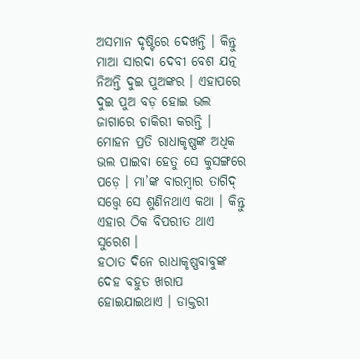ଅସମାନ ଦୃଷ୍ଟିରେ ଦେଖନ୍ତି । କିନ୍ତୁ ମାଆ ସାରଦା ଦେବୀ ବେଶ ଯତ୍ନ ନିଅନ୍ତି ଦୁଇ ପୁଅଙ୍କର । ଏହାପରେ ଦୁଇ ପୁଅ ବଡ଼ ହୋଇ ଭଲ ଜାଗାରେ ଚାକିରୀ କରନ୍ତି ।
ମୋହନ ପ୍ରତି ରାଧାକୃଷ୍ଣଙ୍କ ଅଧିକ ଭଲ ପାଇବା ହେତୁ ସେ କୁସଙ୍ଗରେ ପଡ଼େ । ମା’ଙ୍କ ବାରମ୍ବାର ତାଗିଦ୍ ସତ୍ତ୍ୱେ ସେ ଶୁଣିନଥାଏ କଥା । କିନ୍ତୁ ଏହାର ଠିକ ବିପରୀତ ଥାଏ ସୁରେଶ ।
ହଠାତ ଦିନେ ରାଧାକୃଷ୍ଣବାବୁଙ୍କ ଦେହ ବହୁତ ଖରାପ ହୋଇଯାଇଥାଏ । ଡାକ୍ତରୀ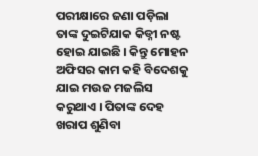ପରୀକ୍ଷାରେ ଜଣା ପଡ଼ିଲା ତାଙ୍କ ଦୁଇଟିଯାକ କିଡ୍ନୀ ନଷ୍ଟ ହୋଇ ଯାଇଛି । କିନ୍ତୁ ମୋହନ ଅଫିସର କାମ କହି ବିଦେଶକୁ ଯାଇ ମଉଜ ମଜଲିସ କରୁଥାଏ । ପିତାଙ୍କ ଦେହ ଖରାପ ଶୁଣିବା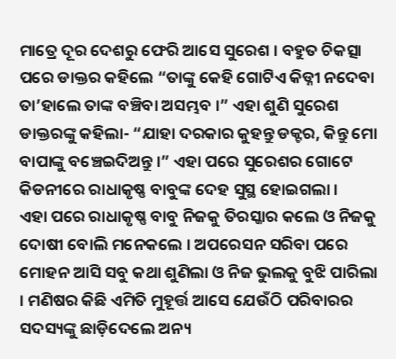ମାତ୍ରେ ଦୂର ଦେଶରୁ ଫେରି ଆସେ ସୁରେଶ । ବହୁତ ଚିକତ୍ସା ପରେ ଡାକ୍ତର କହିଲେ “ତାଙ୍କୁ କେହି ଗୋଟିଏ କିଡ୍ନୀ ନଦେବା ତା’ହାଲେ ତାଙ୍କ ବଞ୍ଚିବା ଅସମ୍ଭବ ।” ଏହା ଶୁଣି ସୁରେଶ ଡାକ୍ତରଙ୍କୁ କହିଲା- “ଯାହା ଦରକାର କୁହନ୍ତୁ ଡକ୍ଟର, କିନ୍ତୁ ମୋ ବାପାଙ୍କୁ ବଞ୍ଚେଇଦିଅନ୍ତୁ ।” ଏହା ପରେ ସୁରେଶର ଗୋଟେ କିଡନୀରେ ରାଧାକୃଷ୍ଣ ବାବୁଙ୍କ ଦେହ ସୁସ୍ଥ ହୋଇଗଲା ।
ଏହା ପରେ ରାଧାକୃଷ୍ଣ ବାବୁ ନିଜକୁ ତିରସ୍କାର କଲେ ଓ ନିଜକୁ ଦୋଷୀ ବୋଲି ମନେକଲେ । ଅପରେସନ ସରିବା ପରେ ମୋହନ ଆସି ସବୁ କଥା ଶୁଣିଲା ଓ ନିଜ ଭୁଲକୁ ବୁଝି ପାରିଲା । ମଣିଷର କିଛି ଏମିତି ମୁହୂର୍ତ୍ତ ଆସେ ଯେଉଁଠି ପରିବାରର ସଦସ୍ୟଙ୍କୁ ଛାଡ଼ିଦେଲେ ଅନ୍ୟ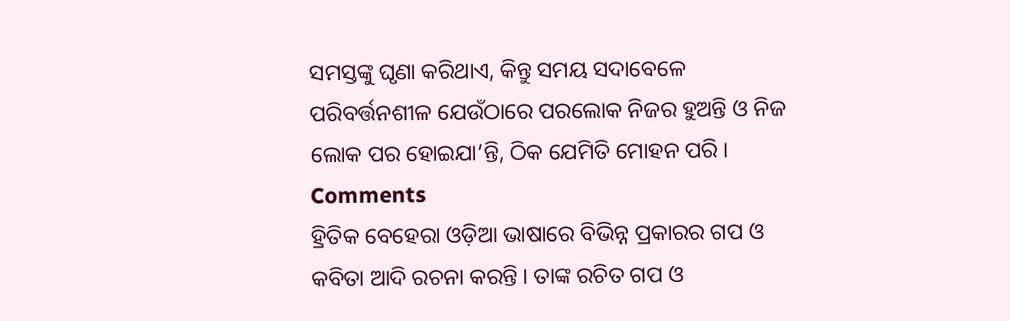ସମସ୍ତଙ୍କୁ ଘୃଣା କରିଥାଏ, କିନ୍ତୁ ସମୟ ସଦାବେଳେ ପରିବର୍ତ୍ତନଶୀଳ ଯେଉଁଠାରେ ପରଲୋକ ନିଜର ହୁଅନ୍ତି ଓ ନିଜ ଲୋକ ପର ହୋଇଯା’ନ୍ତି, ଠିକ ଯେମିତି ମୋହନ ପରି ।
Comments
ହ୍ରିତିକ ବେହେରା ଓଡ଼ିଆ ଭାଷାରେ ବିଭିନ୍ନ ପ୍ରକାରର ଗପ ଓ କବିତା ଆଦି ରଚନା କରନ୍ତି । ତାଙ୍କ ରଚିତ ଗପ ଓ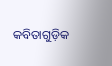କବିତାଗୁଡ଼ିକ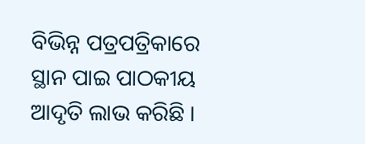ବିଭିନ୍ନ ପତ୍ରପତ୍ରିକାରେ ସ୍ଥାନ ପାଇ ପାଠକୀୟ ଆଦୃତି ଲାଭ କରିଛି ।